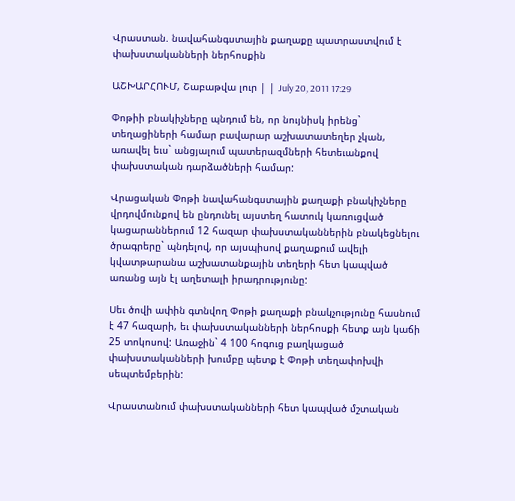Վրաստան. նավահանգստային քաղաքը պատրաստվում է փախստականների ներհոսքին

ԱՇԽԱՐՀՈՒՄ, Շաբաթվա լուր | | July 20, 2011 17:29

Փոթիի բնակիչները պնդում են, որ նույնիսկ իրենց` տեղացիների համար բավարար աշխատատեղեր չկան, առավել եւս` անցյալում պատերազմների հետեւանքով փախստական դարձածների համար:

Վրացական Փոթի նավահանգստային քաղաքի բնակիչները վրդովմունքով են ընդունել այստեղ հատուկ կառուցված կացարաններում 12 հազար փախստականներին բնակեցնելու ծրագրերը` պնդելով, որ այսպիսով քաղաքում ավելի կվատթարանա աշխատանքային տեղերի հետ կապված առանց այն էլ աղետալի իրադրությունը:

Սեւ ծովի ափին գտնվող Փոթի քաղաքի բնակչությունը հասնում է 47 հազարի, եւ փախստականների ներհոսքի հետք այն կաճի 25 տոկոսով: Առաջին` 4 100 հոգուց բաղկացած փախստականների խումբը պետք է Փոթի տեղափոխվի սեպտեմբերին:

Վրաստանում փախստականների հետ կապված մշտական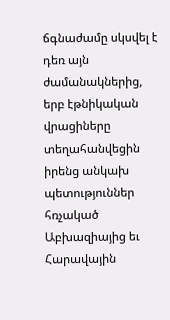ճգնաժամը սկսվել է դեռ այն ժամանակներից, երբ էթնիկական վրացիները տեղահանվեցին իրենց անկախ պետություններ հռչակած Աբխազիայից եւ Հարավային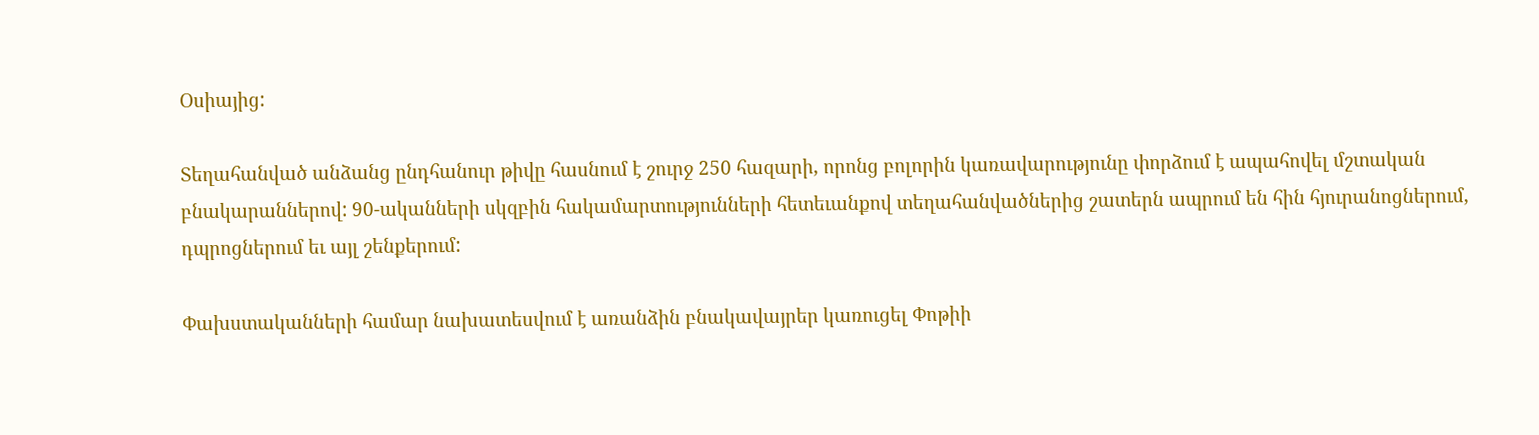Օսիայից:

Տեղահանված անձանց ընդհանուր թիվը հասնում է շուրջ 250 հազարի, որոնց բոլորին կառավարությունը փորձում է ապահովել մշտական բնակարաններով: 90-ականների սկզբին հակամարտությունների հետեւանքով տեղահանվածներից շատերն ապրում են հին հյուրանոցներում, դպրոցներում եւ այլ շենքերում:

Փախստականների համար նախատեսվում է առանձին բնակավայրեր կառուցել Փոթիի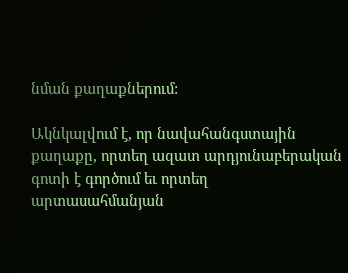նման քաղաքներում:

Ակնկալվում է, որ նավահանգստային քաղաքը, որտեղ ազատ արդյունաբերական գոտի է գործում եւ որտեղ արտասահմանյան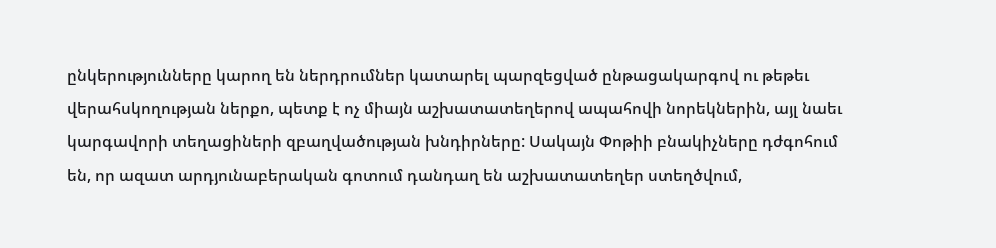ընկերությունները կարող են ներդրումներ կատարել պարզեցված ընթացակարգով ու թեթեւ վերահսկողության ներքո, պետք է ոչ միայն աշխատատեղերով ապահովի նորեկներին, այլ նաեւ կարգավորի տեղացիների զբաղվածության խնդիրները: Սակայն Փոթիի բնակիչները դժգոհում են, որ ազատ արդյունաբերական գոտում դանդաղ են աշխատատեղեր ստեղծվում,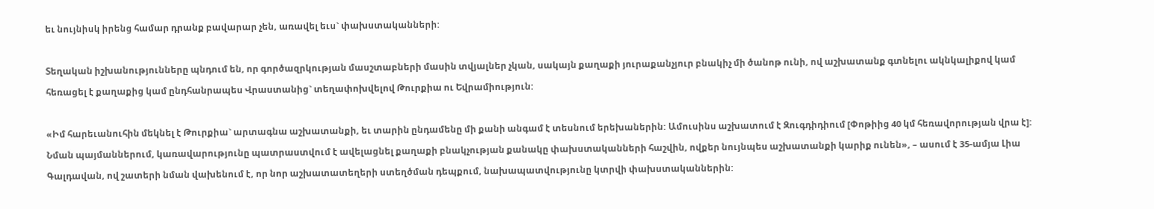եւ նույնիսկ իրենց համար դրանք բավարար չեն, առավել եւս` փախստականների:

Տեղական իշխանությունները պնդում են, որ գործազրկության մասշտաբների մասին տվյալներ չկան, սակայն քաղաքի յուրաքանչյուր բնակիչ մի ծանոթ ունի, ով աշխատանք գտնելու ակնկալիքով կամ հեռացել է քաղաքից կամ ընդհանրապես Վրաստանից` տեղափոխվելով Թուրքիա ու Եվրամիություն:

«Իմ հարեւանուհին մեկնել է Թուրքիա` արտագնա աշխատանքի, եւ տարին ընդամենը մի քանի անգամ է տեսնում երեխաներին: Ամուսինս աշխատում է Զուգդիդիում [Փոթիից 40 կմ հեռավորության վրա է]: Նման պայմաններում, կառավարությունը պատրաստվում է ավելացնել քաղաքի բնակչության քանակը փախստականների հաշվին, ովքեր նույնպես աշխատանքի կարիք ունեն», – ասում է 35-ամյա Լիա Գալդավան, ով շատերի նման վախենում է, որ նոր աշխատատեղերի ստեղծման դեպքում, նախապատվությունը կտրվի փախստականներին: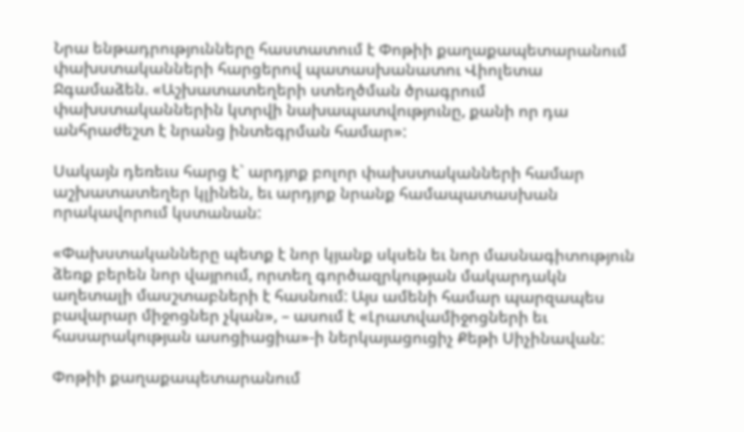Նրա ենթադրությունները հաստատում է Փոթիի քաղաքապետարանում փախստականների հարցերով պատասխանատու Վիոլետա Ջգամաձեն. «Աշխատատեղերի ստեղծման ծրագրում փախստականներին կտրվի նախապատվությունը, քանի որ դա անհրաժեշտ է նրանց ինտեգրման համար»:

Սակայն դեռեւս հարց է` արդյոք բոլոր փախստականների համար աշխատատեղեր կլինեն, եւ արդյոք նրանք համապատասխան որակավորում կստանան:

«Փախստականները պետք է նոր կյանք սկսեն եւ նոր մասնագիտություն ձեռք բերեն նոր վայրում, որտեղ գործազրկության մակարդակն աղետալի մասշտաբների է հասնում: Այս ամենի համար պարզապես բավարար միջոցներ չկան», – ասում է «Լրատվամիջոցների եւ հասարակության ասոցիացիա»-ի ներկայացուցիչ Քեթի Սիչինավան:

Փոթիի քաղաքապետարանում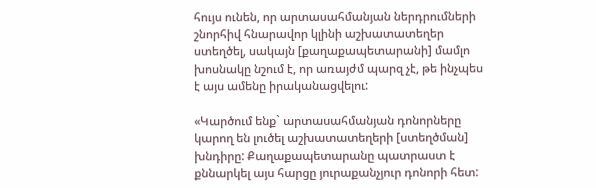հույս ունեն, որ արտասահմանյան ներդրումների շնորհիվ հնարավոր կլինի աշխատատեղեր ստեղծել, սակայն [քաղաքապետարանի] մամլո խոսնակը նշում է, որ առայժմ պարզ չէ, թե ինչպես է այս ամենը իրականացվելու:

«Կարծում ենք` արտասահմանյան դոնորները կարող են լուծել աշխատատեղերի [ստեղծման] խնդիրը: Քաղաքապետարանը պատրաստ է քննարկել այս հարցը յուրաքանչյուր դոնորի հետ: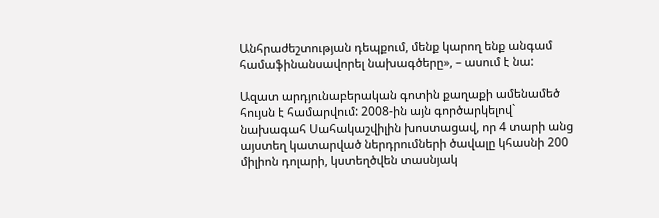Անհրաժեշտության դեպքում, մենք կարող ենք անգամ համաֆինանսավորել նախագծերը», – ասում է նա:

Ազատ արդյունաբերական գոտին քաղաքի ամենամեծ հույսն է համարվում: 2008-ին այն գործարկելով` նախագահ Սահակաշվիլին խոստացավ, որ 4 տարի անց այստեղ կատարված ներդրումների ծավալը կհասնի 200 միլիոն դոլարի, կստեղծվեն տասնյակ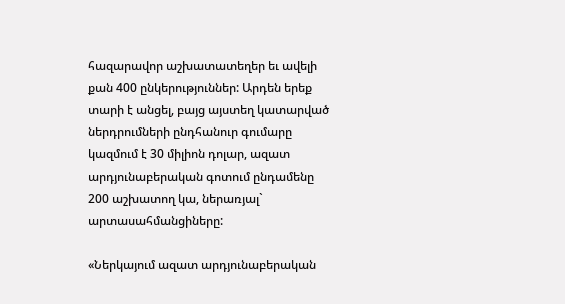հազարավոր աշխատատեղեր եւ ավելի քան 400 ընկերություններ: Արդեն երեք տարի է անցել, բայց այստեղ կատարված ներդրումների ընդհանուր գումարը կազմում է 30 միլիոն դոլար, ազատ արդյունաբերական գոտում ընդամենը 200 աշխատող կա, ներառյալ` արտասահմանցիները:

«Ներկայում ազատ արդյունաբերական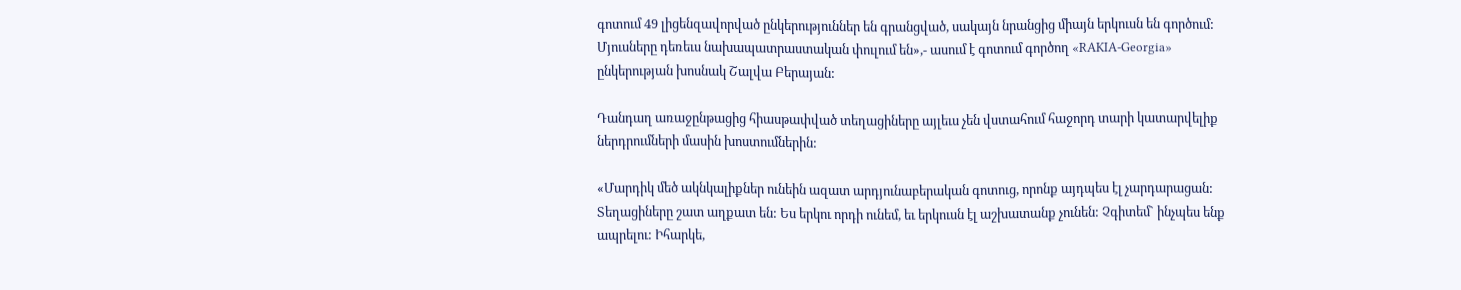գոտում 49 լիցենզավորված ընկերություններ են գրանցված, սակայն նրանցից միայն երկուսն են գործում: Մյուսները դեռեւս նախապատրաստական փուլում են»,- ասում է գոտում գործող «RAKIA-Georgia» ընկերության խոսնակ Շալվա Բերայան:

Դանդաղ առաջընթացից հիասթափված տեղացիները այլեւս չեն վստահում հաջորդ տարի կատարվելիք ներդրումների մասին խոստումներին:

«Մարդիկ մեծ ակնկալիքներ ունեին ազատ արդյունաբերական գոտուց, որոնք այդպես էլ չարդարացան: Տեղացիները շատ աղքատ են: Ես երկու որդի ունեմ, եւ երկուսն էլ աշխատանք չունեն: Չգիտեմ` ինչպես ենք ապրելու: Իհարկե,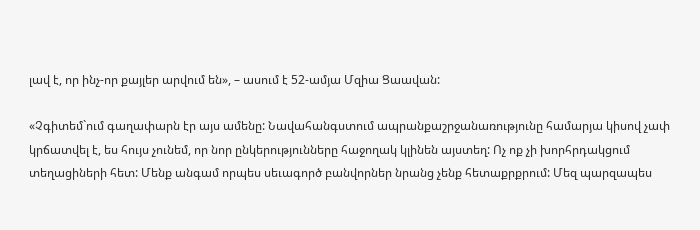լավ է, որ ինչ-որ քայլեր արվում են», – ասում է 52-ամյա Մզիա Ցաավան:

«Չգիտեմ`ում գաղափարն էր այս ամենը: Նավահանգստում ապրանքաշրջանառությունը համարյա կիսով չափ կրճատվել է, ես հույս չունեմ, որ նոր ընկերությունները հաջողակ կլինեն այստեղ: Ոչ ոք չի խորհրդակցում տեղացիների հետ: Մենք անգամ որպես սեւագործ բանվորներ նրանց չենք հետաքրքրում: Մեզ պարզապես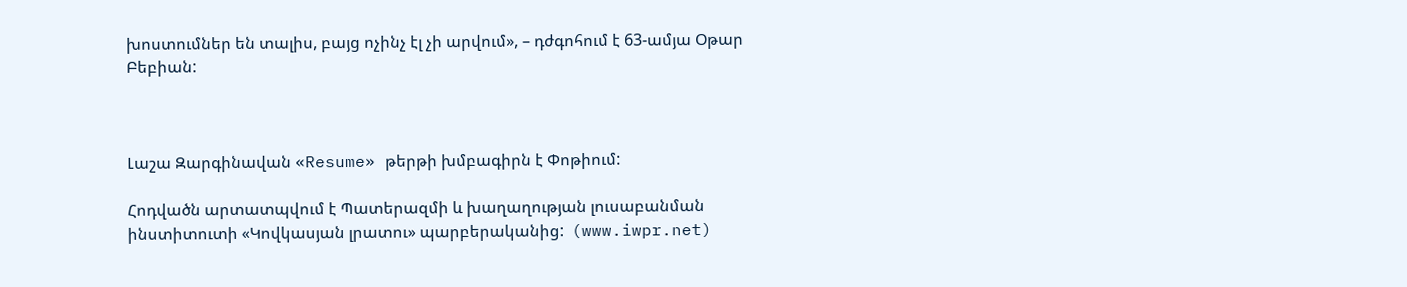խոստումներ են տալիս, բայց ոչինչ էլ չի արվում», – դժգոհում է 63-ամյա Օթար Բեբիան:



Լաշա Զարգինավան «Resume» թերթի խմբագիրն է Փոթիում:

Հոդվածն արտատպվում է Պատերազմի և խաղաղության լուսաբանման ինստիտուտի «Կովկասյան լրատու» պարբերականից:  (www.iwpr.net)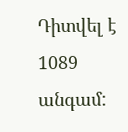Դիտվել է 1089 անգամ: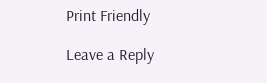Print Friendly

Leave a Reply